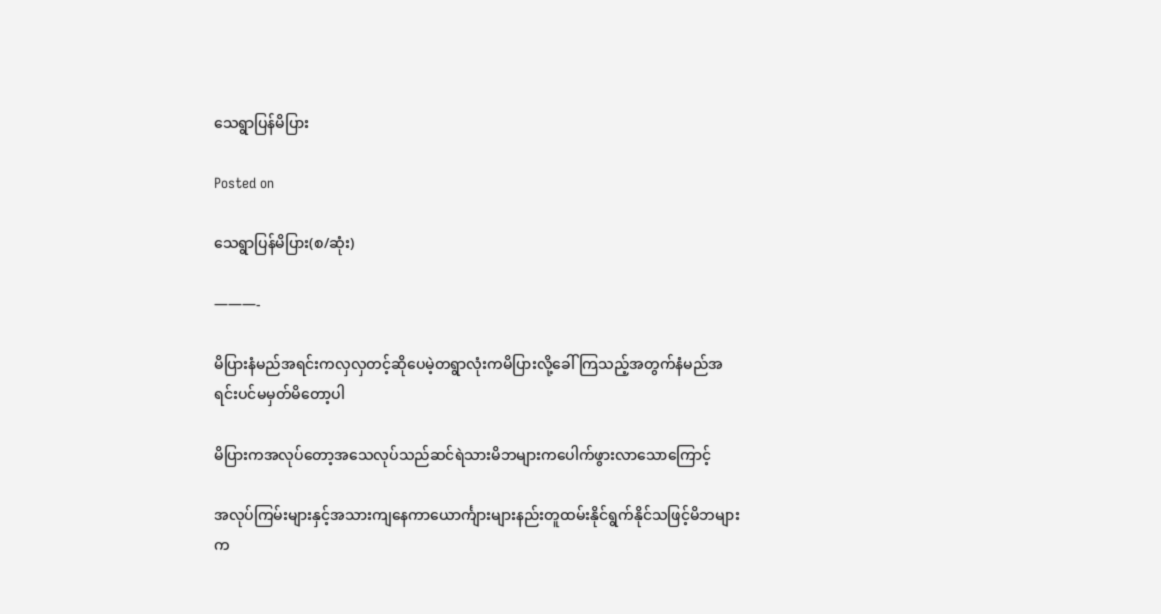သေရွာပြန်မိပြား

Posted on

သေရွာပြန်မိပြား(စ/ဆုံး)

———-

မိပြားနံမည်အရင်းကလှလှတင့်ဆိုပေမဲ့တရွာလုံးကမိပြားလို့ခေါ်ကြသည့်အတွက်နံမည်အရင်းပင်မမှတ်မိတော့ပါ

မိပြားကအလုပ်တော့အသေလုပ်သည်ဆင်ရဲသားမိဘများကပေါက်ဖွားလာသောကြောင့်

အလုပ်ကြမ်းများနှင့်အသားကျနေကာယောင်္ကျားများနည်းတူထမ်းနိုင်ရွက်နိုင်သဖြင့်မိဘများက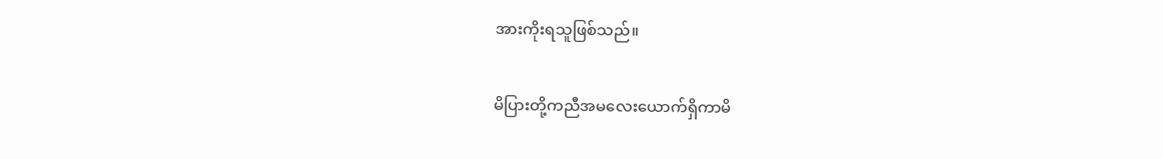အားကိုးရသူဖြစ်သည်။

မိပြားတို့ကညီအမလေးယောက်ရှိကာမိ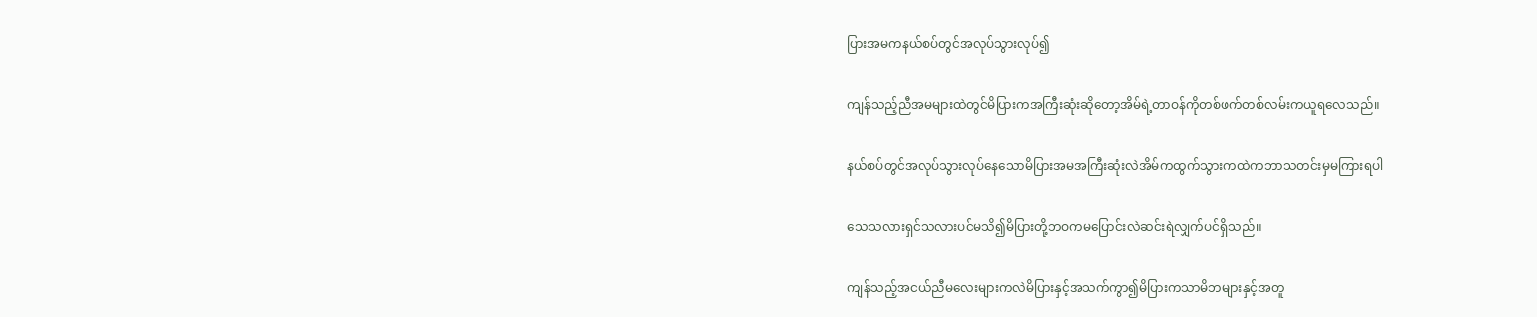ပြားအမကနယ်စပ်တွင်အလုပ်သွားလုပ်၍

ကျန်သည့်ညီအမများထဲတွင်မိပြားကအကြီးဆုံးဆိုတော့အိမ်ရဲ့တာဝန်ကိုတစ်ဖက်တစ်လမ်းကယူရလေသည်။

နယ်စပ်တွင်အလုပ်သွားလုပ်နေသောမိပြားအမအကြီးဆုံးလဲအိမ်ကထွက်သွားကထဲကဘာသတင်းမှမကြားရပါ

သေသလားရှင်သလားပင်မသိ၍မိပြားတို့ဘဝကမပြောင်းလဲဆင်းရဲလျှက်ပင်ရှိသည်။

ကျန်သည့်အငယ်ညီမလေးများကလဲမိပြားနှင့်အသက်ကွာ၍မိပြားကသာမိဘများနှင့်အတူ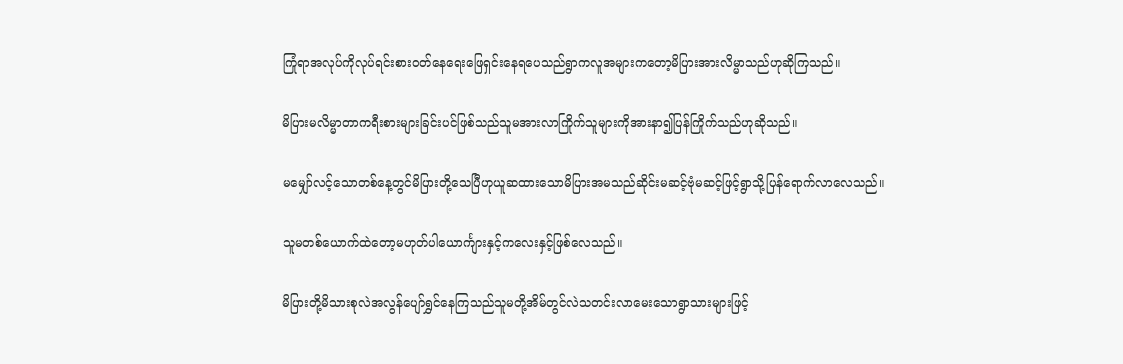ကြုံရာအလုပ်ကိုလုပ်ရင်းစားဝတ်နေရေးဖြေရှင်းနေရပေသည်ရွာကလူအများကတော့မိပြားအားလိမ္မာသည်ဟုဆိုကြသည်။

မိပြားမလိမ္မာတာကရီးစားများခြင်းပင်ဖြစ်သည်သူမအားလာကြိုက်သူများကိုအားနာ၍ပြန်ကြိုက်သည်ဟုဆိုသည်။

မမျှော်လင့်သောတစ်နေ့တွင်မိပြားတို့သေပြီဟုယူဆထားသောမိပြားအမသည်ဆိုင်းမဆင့်ဗုံမဆင့်ဖြင့်ရွာသို့ပြန်ရောက်လာလေသည်။

သူမတစ်ယောက်ထဲတော့မဟုတ်ပါယောင်္ကျားနှင့်ကလေးနှင့်ဖြစ်လေသည်။

မိပြားတို့မိသားစုလဲအလွန်ပျော်ရွှင်နေကြသည်သူမတို့အိမ်တွင်လဲသတင်းလာမေးသောရွာသားများဖြင့်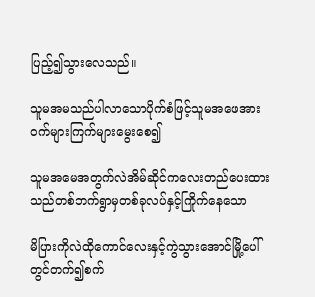ပြည့်၍သွားလေသည်။

သူမအမသည်ပါလာသောပိုက်စံဖြင့်သူမအဖေအားဝက်များကြက်များမွေးစေ၍

သူမအမေအတွက်လဲအိမ်ဆိုင်ကလေးတည်ပေးထားသည်တစ်ဘက်ရွာမှတစ်ခုလပ်နှင့်ကြိုက်နေသော

မိပြားကိုလဲထိုကောင်လေးနှင့်ကွဲသွားအောင်မြို့ပေါ်တွင်တက်၍စက်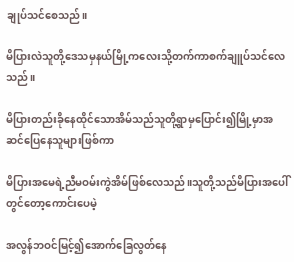ချုပ်သင်စေသည်။

မိပြားလဲသူတို့ဒေသမှနယ်မြို့ကလေးသို့တက်ကာစက်ချူပ်သင်လေသည်။

မိပြားတည်းခိုနေထိုင်သောအိမ်သည်သူတို့ရွာမှပြောင်း၍မြို့မှာအဆင်ပြေနေသူများဖြစ်ကာ

မိပြားအမေရဲ့ညီမဝမ်းကွဲအိမ်ဖြစ်လေသည်။သူတို့သည်မိပြားအပေါ်တွင်တော့ကောင်းပေမဲ့

အလွန်ဘဝင်မြင့်၍အောက်ခြေလွတ်နေ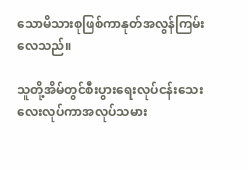သောမိသားစုဖြစ်ကာနုတ်အလွန်ကြမ်းလေသည်။

သူတို့အိမ်တွင်စီးပွားရေးလုပ်ငန်းသေးလေးလုပ်ကာအလုပ်သမား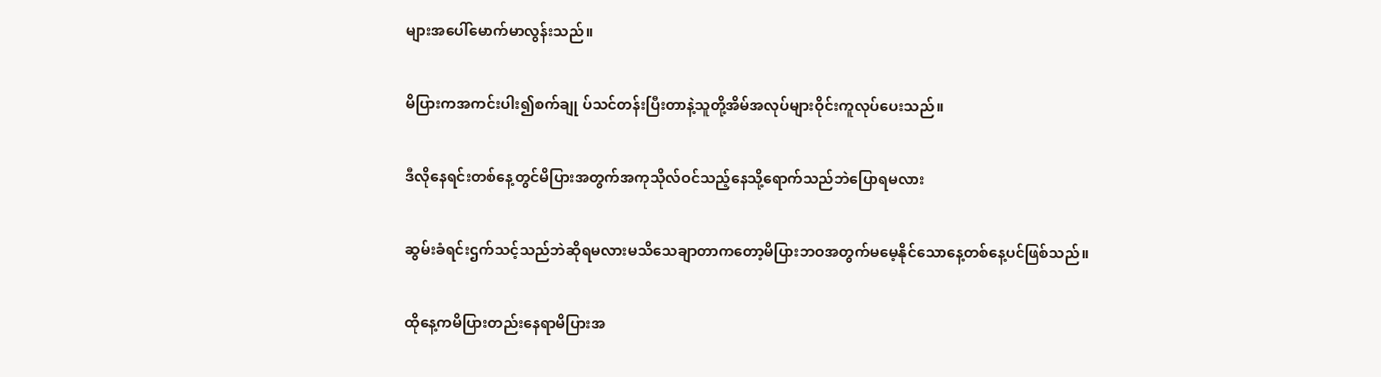များအပေါ်မောက်မာလွန်းသည်။

မိပြားကအကင်းပါး၍စက်ချု ပ်သင်တန်းပြီးတာနဲ့သူတို့အိမ်အလုပ်များဝိုင်းကူလုပ်ပေးသည်။

ဒီလိုနေရင်းတစ်နေ့တွင်မိပြားအတွက်အကုသိုလ်ဝင်သည့်နေသို့ရောက်သည်ဘဲပြောရမလား

ဆွမ်းခံရင်းဌက်သင့်သည်ဘဲဆိုရမလားမသိသေချာတာကတော့မိပြားဘဝအတွက်မမေ့နိုင်သောနေ့တစ်နေ့ပင်ဖြစ်သည်။

ထိုနေ့ကမိပြားတည်းနေရာမိပြားအ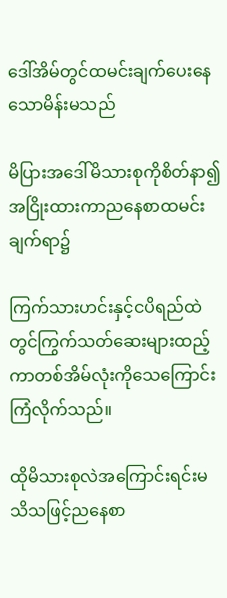ဒေါ်အိမ်တွင်ထမင်းချက်ပေးနေသောမိန်းမသည်

မိပြားအဒေါ်မိသားစုကိုစိတ်နာ၍အငြိုးထားကာညနေစာထမင်းချက်ရာ၌

ကြက်သားဟင်းနှင့်ငပိရည်ထဲတွင်ကြွက်သတ်ဆေးများထည့်ကာတစ်အိမ်လုံးကိုသေကြောင်းကြံလိုက်သည်။

ထိုမိသားစုလဲအကြောင်းရင်းမသိသဖြင့်ညနေစာ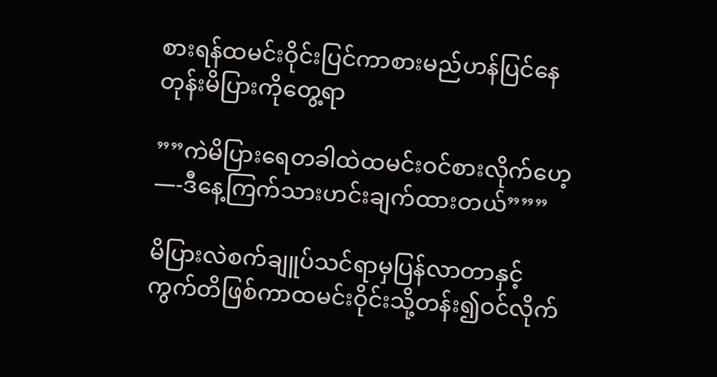စားရန်ထမင်းဝိုင်းပြင်ကာစားမည်ဟန်ပြင်နေတုန်းမိပြားကိုတွေ့ရာ

””ကဲမိပြားရေတခါထဲထမင်းဝင်စားလိုက်ဟေ့—-ဒီနေ့ကြက်သားဟင်းချက်ထားတယ်”””

မိပြားလဲစက်ချူပ်သင်ရာမှပြန်လာတာနှင့်ကွက်တိဖြစ်ကာထမင်းဝိုင်းသို့တန်း၍ဝင်လိုက်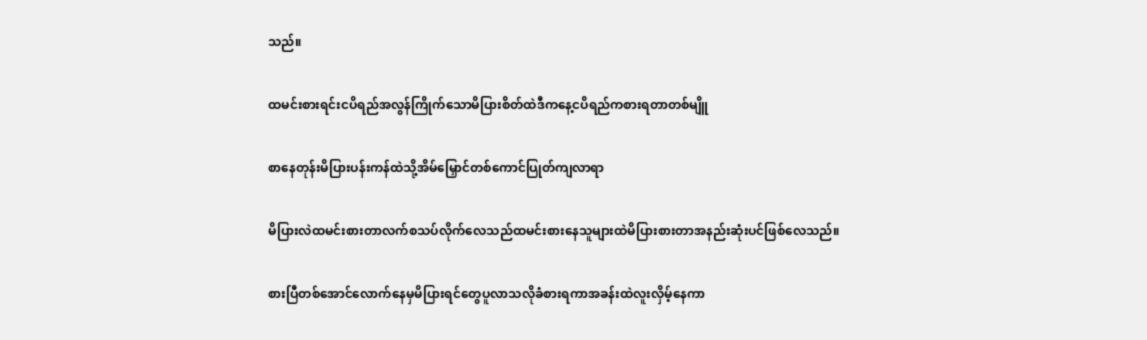သည်။

ထမင်းစားရင်းငပိရည်အလွန်ကြိုက်သောမိပြားစိတ်ထဲဒီကနေ့ငပိရည်ကစားရတာတစ်မျိူ

စာနေတုန်းမိပြားပန်းကန်ထဲသို့အိမ်မြှောင်တစ်ကောင်ပြုတ်ကျလာရာ

မိပြားလဲထမင်းစားတာလက်စသပ်လိုက်လေသည်ထမင်းစားနေသူများထဲမိပြားစားတာအနည်းဆုံးပင်ဖြစ်လေသည်။

စားပြီတစ်အောင်လောက်နေမှမိပြားရင်တွေပူလာသလိုခံစားရကာအခန်းထဲလူးလှိမ့်နေကာ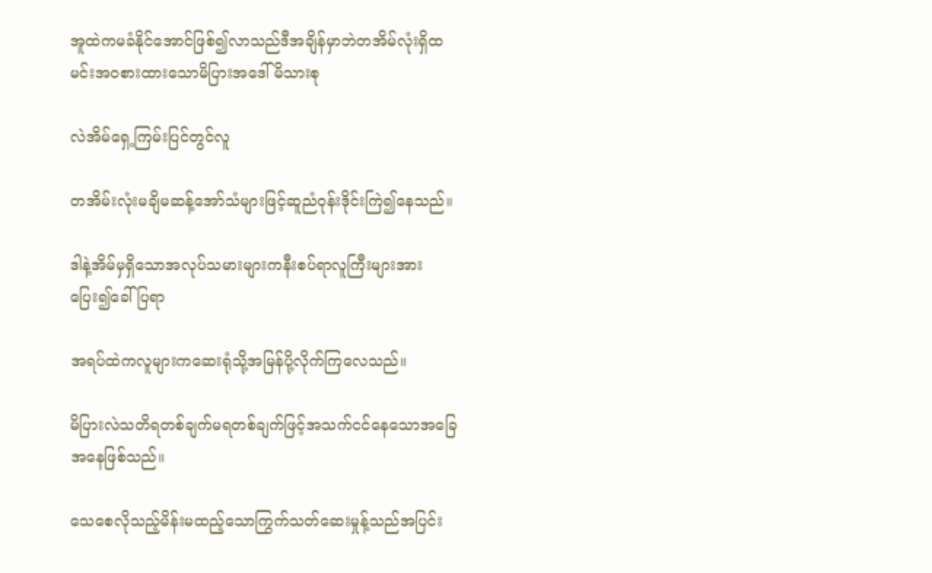အူထဲကမခံနိုင်အောင်ဖြစ်၍လာသည်ဒီအချိန်မှာဘဲတအိမ်လုံးရှိထမင်းအဝစားထားသောမိပြားအဒေါ်မိသားစု

လဲအိမ်ရှေ့ကြမ်းပြင်တွင်လူ

တအိမ်းလုံးမချိမဆန့်အော်သံများဖြင့်ဆူညံဝုန်းဒိုင်းကြဲ၍နေသည်။

ဒါနဲ့အိမ်မှရှိသောအလုပ်သမားများကနီးစပ်ရာလူကြီးများအားပြေး၍ခေါ်ပြရာ

အရပ်ထဲကလူများကဆေးရုံသို့အမြန်ပို့လိုက်ကြလေသည်။

မိပြားလဲသတိရတစ်ချက်မရတစ်ချက်ဖြင့်အသက်ငင်နေသောအခြေအနေဖြစ်သည်။

သေစေလိုသည့်မိန်းမထည့်သောကြွက်သတ်ဆေးမှုန့်သည်အပြင်း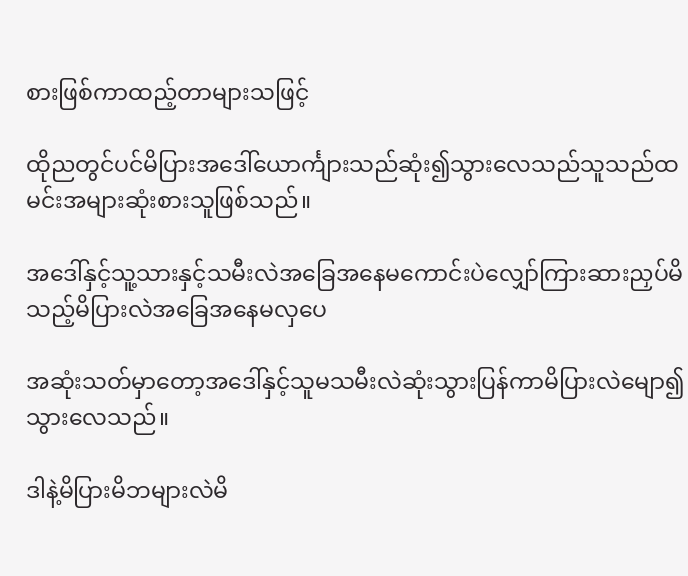စားဖြစ်ကာထည့်တာများသဖြင့်

ထိုညတွင်ပင်မိပြားအဒေါ်ယောင်္ကျားသည်ဆုံး၍သွားလေသည်သူသည်ထမင်းအများဆုံးစားသူဖြစ်သည်။

အဒေါ်နှင့်သူ့သားနှင့်သမီးလဲအခြေအနေမကောင်းပဲလျှော်ကြားဆားညှပ်မိသည့်မိပြားလဲအခြေအနေမလှပေ

အဆုံးသတ်မှာတော့အဒေါ်နှင့်သူမသမီးလဲဆုံးသွားပြန်ကာမိပြားလဲမျော၍သွားလေသည်။

ဒါနဲ့မိပြားမိဘများလဲမိ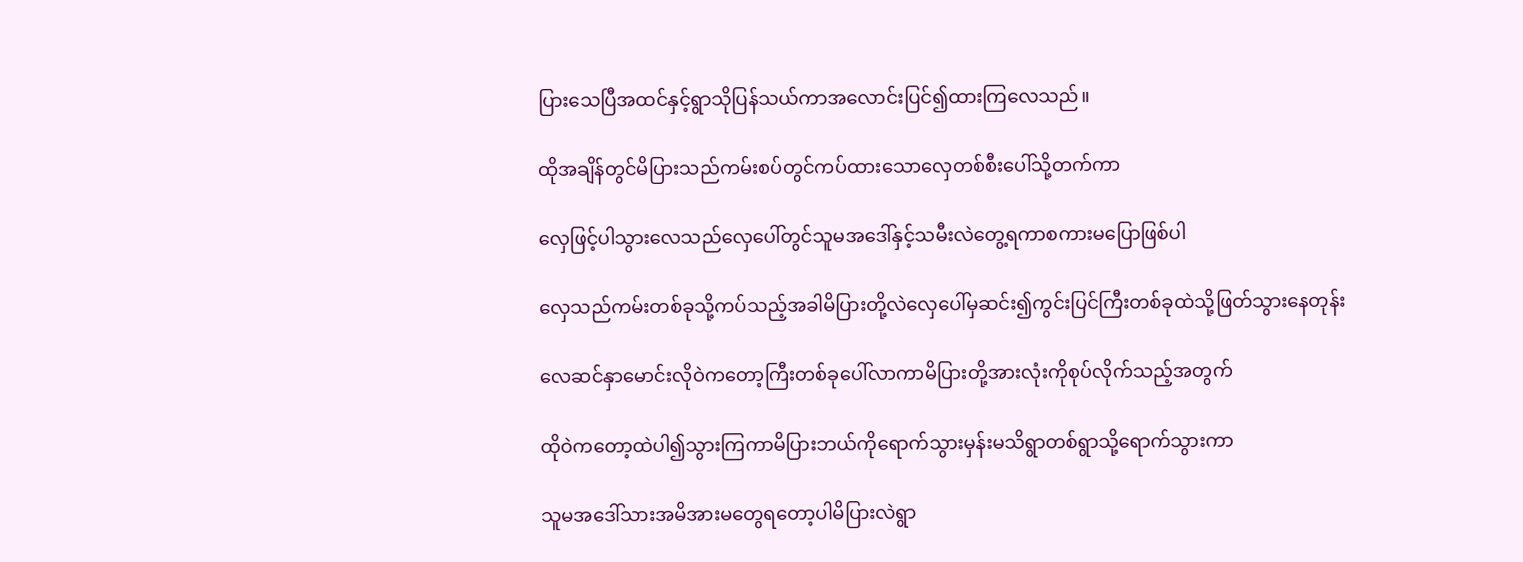ပြားသေပြီအထင်နှင့်ရွာသိုပြန်သယ်ကာအလောင်းပြင်၍ထားကြလေသည်။

ထိုအချိန်တွင်မိပြားသည်ကမ်းစပ်တွင်ကပ်ထားသောလှေတစ်စီးပေါ်သို့တက်ကာ

လှေဖြင့်ပါသွားလေသည်လှေပေါ်တွင်သူမအဒေါ်နှင့်သမီးလဲတွေ့ရကာစကားမပြောဖြစ်ပါ

လှေသည်ကမ်းတစ်ခုသို့ကပ်သည့်အခါမိပြားတို့လဲလှေပေါ်မှဆင်း၍ကွင်းပြင်ကြီးတစ်ခုထဲသို့ဖြတ်သွားနေတုန်း

လေဆင်နှာမောင်းလိုဝဲကတော့ကြီးတစ်ခုပေါ်လာကာမိပြားတို့အားလုံးကိုစုပ်လိုက်သည့်အတွက်

ထိုဝဲကတော့ထဲပါ၍သွားကြကာမိပြားဘယ်ကိုရောက်သွားမှန်းမသိရွာတစ်ရွာသို့ရောက်သွားကာ

သူမအဒေါ်သားအမိအားမတွေရတော့ပါမိပြားလဲရွာ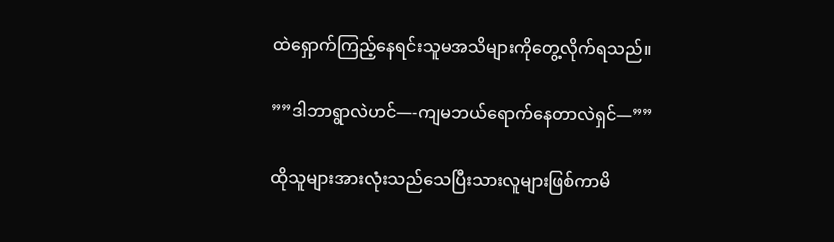ထဲရှောက်ကြည့်နေရင်းသူမအသိများကိုတွေ့လိုက်ရသည်။

””ဒါဘာရွာလဲဟင်—-ကျမဘယ်ရောက်နေတာလဲရှင်—””

ထိုသူများအားလုံးသည်သေပြီးသားလူများဖြစ်ကာမိ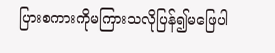ပြားစကားကိုမကြားသလိုပြန်၍မဖြေပါ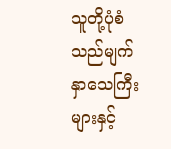သူတို့ပုံစံသည်မျက်နှာသေကြီးများနှင့်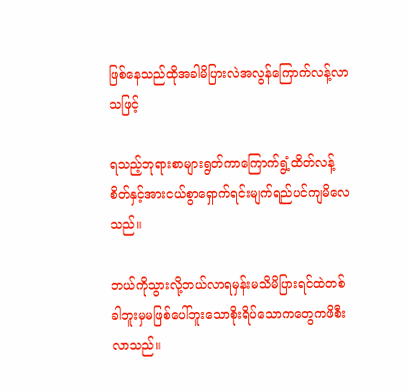ဖြစ်နေသည်ထိုအခါမိပြားလဲအလွန်ကြောက်လန့်လာသဖြင့်

ရသည့်ဘုရားစာများရွတ်ကာကြောက်ရွံ့ထိတ်လန့်စိတ်နှင့်အားငယ်စွာရှောက်ရင်းမျက်ရည်ပင်ကျမိလေသည်။

ဘယ်ကိုသွားလို့ဘယ်လာရမှန်းမသိမိပြားရင်ထဲတစ်ခါဘူးမှမဖြစ်ပေါ်ဘူးသောစိုးရိပ်သောကတွေကဖိစီးလာသည်။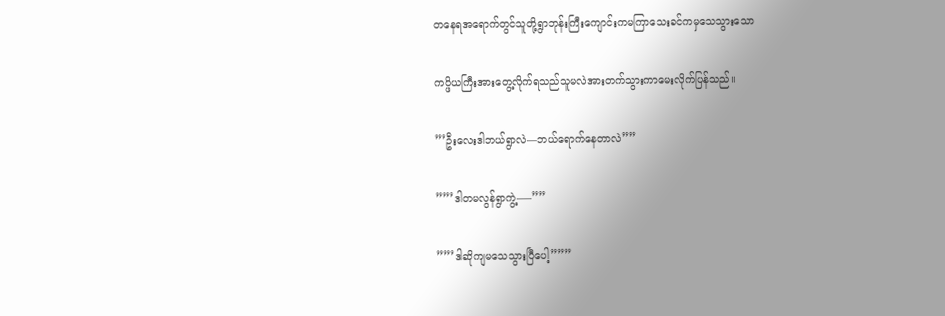တနေရအရောက်တွင်သူတို့ရွာဘုန်းကြီးကျောင်းကမကြာသေးခင်ကမှသေသွားသော

ကပ္ဖိယကြီးအားတွေ့လိုက်ရသည်သူမလဲအားတက်သွားကာမေးလိုက်ပြန်သည်။

”’ဦးလေးဒါဘယ်ရွာလဲ—ဘယ်ရောက်နေတာလဲ””

””’ဒါတမလွန်ရွာကွဲ့—–””

””’ဒါဆိုကျမသေသွားပြီပေါ့”””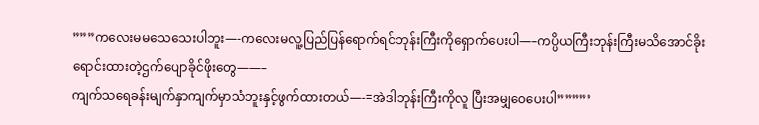”””ကလေးမမသေသေးပါဘူး—-ကလေးမလူ့ပြည်ပြန်ရောက်ရင်ဘုန်းကြီးကိုရှောက်ပေးပါ—–ကပ္ပိယကြီးဘုန်းကြီးမသိအောင်ခိုးရောင်းထားတဲ့ဌက်ပျောခိုင်ဖိုးတွေ——–
ကျက်သရေခန်းမျက်နှာကျက်မှာသံဘူးနှင့်ဖွက်ထားတယ်—-=အဲဒါဘုန်းကြီးကိုလူ ပြီးအမျှဝေပေးပါ””””’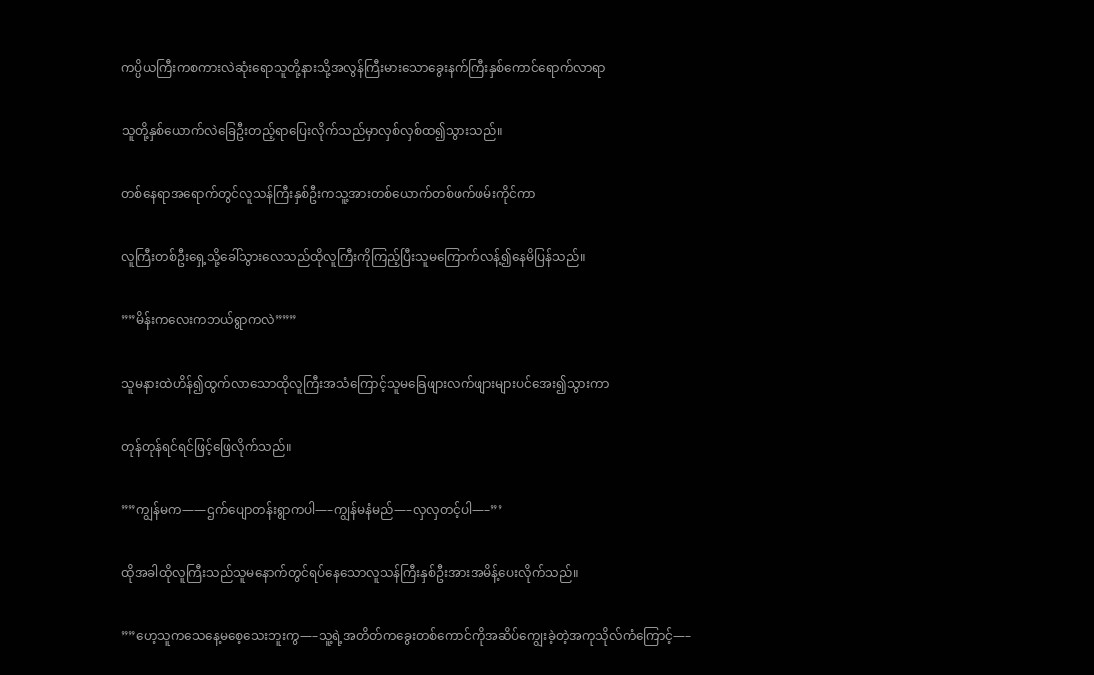ကပ္ပိယကြီးကစကားလဲဆုံးရောသူတို့နားသို့အလွန်ကြီးမားသောခွေးနက်ကြီးနှစ်ကောင်ရောက်လာရာ

သူတို့နှစ်ယောက်လဲခြေဦးတည့်ရာပြေးလိုက်သည်မှာလှစ်လှစ်ထ၍သွားသည်။

တစ်နေရာအရောက်တွင်လူသန်ကြီးနှစ်ဦးကသူ့အားတစ်ယောက်တစ်ဖက်ဖမ်းကိုင်ကာ

လူကြီးတစ်ဦးရှေ့သို့ခေါ်သွားလေသည်ထိုလူကြီးကိုကြည့်ပြီးသူမကြောက်လန့်၍နေမိပြန်သည်။

””မိန်းကလေးကဘယ်ရွာကလဲ”””

သူမနားထဲဟိန်၍ထွက်လာသောထိုလူကြီးအသံကြောင့်သူမခြေဖျားလက်ဖျားများပင်အေး၍သွားကာ

တုန်တုန်ရင်ရင်ဖြင့်ဖြေလိုက်သည်။

””ကျွန်မက——ဌက်ပျောတန်းရွာကပါ—–ကျွန်မနံမည်—–လှလှတင့်ပါ—–”’

ထိုအခါထိုလူကြီးသည်သူမနောက်တွင်ရပ်နေသောလူသန်ကြီးနှစ်ဦးအားအမိန့်ပေးလိုက်သည်။

””ဟေ့သူကသေနေ့မစေ့သေးဘူးကွ—–သူ့ရဲ့အတိတ်ကခွေးတစ်ကောင်ကိုအဆိပ်ကျွေးခဲ့တဲ့အကုသိုလ်ကံကြောင့်—–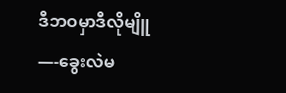ဒီဘဝမှာဒီလိုမျိူ —-ခွေးလဲမ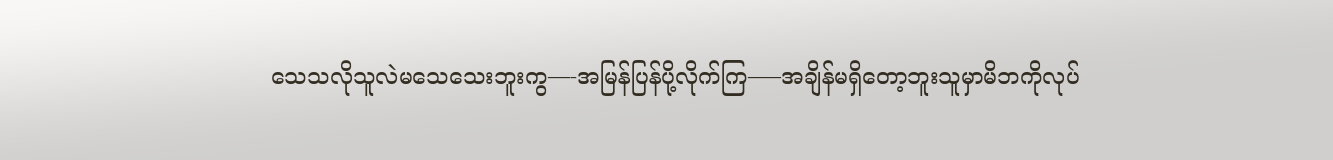သေသလိုသူလဲမသေသေးဘူးကွ—-အမြန်ပြန်ပို့လိုက်ကြ—–အချိန်မရှိတော့ဘူးသူမှာမိဘကိုလုပ်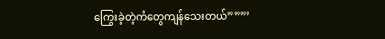ကြွေးခဲ့တဲ့ကံတွေကျန်သေးတယ်”””’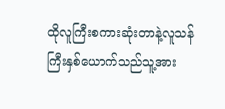ထိုလူကြီးစကားဆုံးတာနဲ့လူသန်ကြီးနှစ်ယောက်သည်သူ့အား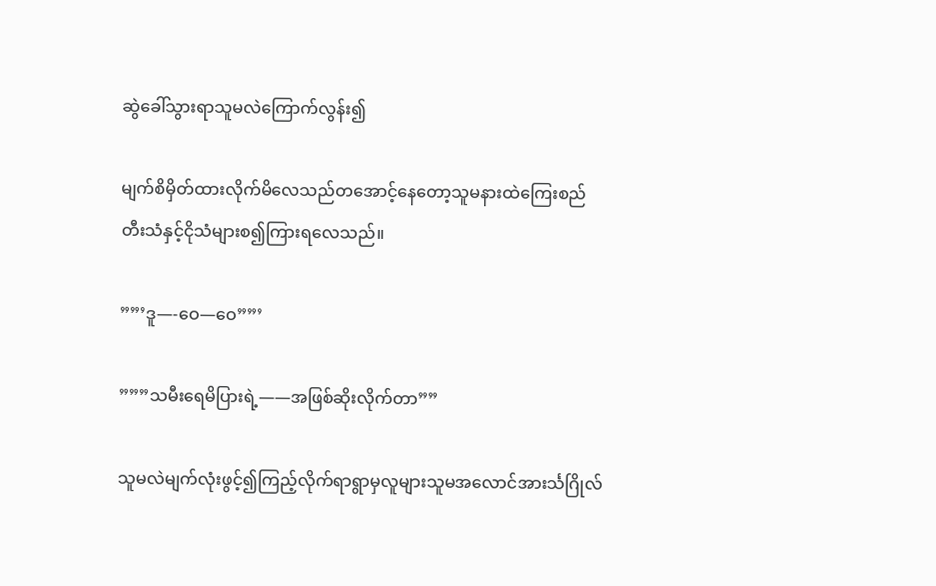ဆွဲခေါ်သွားရာသူမလဲကြောက်လွန်း၍

မျက်စိမှိတ်ထားလိုက်မိလေသည်တအောင့်နေတော့သူမနားထဲကြေးစည်တီးသံနှင့်ငိုသံများစ၍ကြားရလေသည်။

””’ဒူ—-ဝေ—ဝေ””’

”””သမီးရေမိပြားရဲ့——အဖြစ်ဆိုးလိုက်တာ””

သူမလဲမျက်လုံးဖွင့်၍ကြည့်လိုက်ရာရွာမှလူများသူမအလောင်အားင်္သဂြိုလ်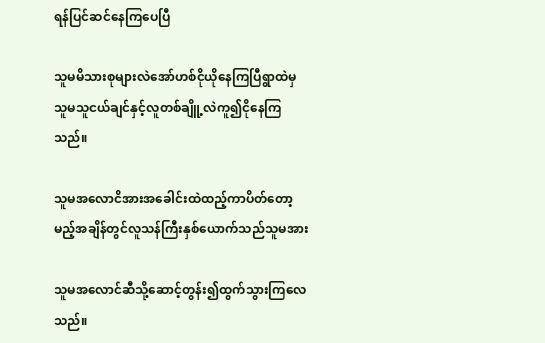ရန်ပြင်ဆင်နေကြပေပြီ

သူမမိသားစုများလဲအော်ဟစ်ငိုယိုနေကြပြီရွာထဲမှသူမသူငယ်ချင်နှင့်လူတစ်ချိူ့လဲကူ၍ငိုနေကြသည်။

သူမအလောငိအားအခေါင်းထဲထည့်ကာပိတ်တော့မည့်အချိန်တွင်လူသန်ကြီးနှစ်ယောက်သည်သူမအား

သူမအလောင်ဆီသို့ဆောင့်တွန်း၍ထွက်သွားကြလေသည်။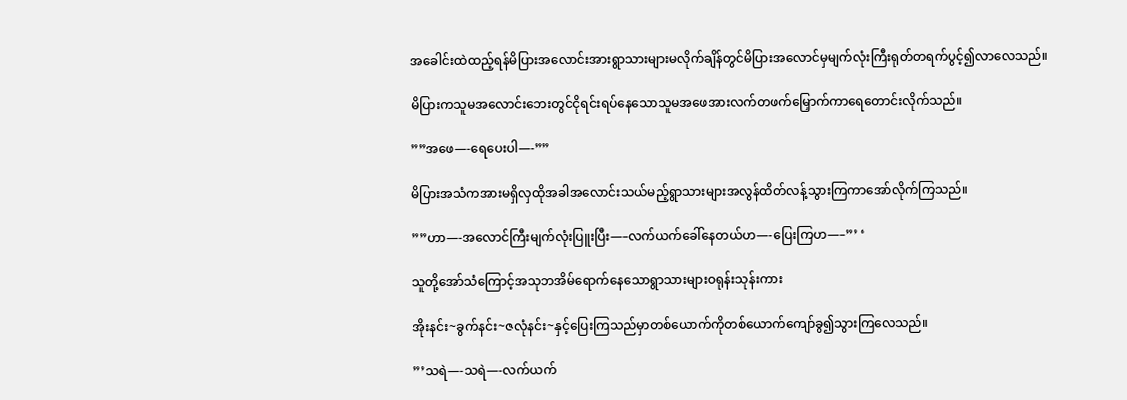အခေါင်းထဲထည့်ရန်မိပြားအလောင်းအားရွာသားများမလိုက်ချိန်တွင်မိပြားအလောင်မှမျက်လုံးကြီးရုတ်တရက်ပွင့်၍လာလေသည်။

မိပြားကသူမအလောင်းဘေးတွင်ငိုရင်းရပ်နေသောသူမအဖေအားလက်တဖက်မြှောက်ကာရေတောင်းလိုက်သည်။

””အဖေ—-ရေပေးပါ—-””

မိပြားအသံကအားမရှိလှထိုအခါအလောင်းသယ်မည့်ရွာသားများအလွန်ထိတ်လန့်သွားကြကာအော်လိုက်ကြသည်။

””ဟာ—-အလောင်ကြီးမျက်လုံးပြူးပြီး—–လက်ယက်ခေါ်နေတယ်ဟ—-ပြေးကြဟ—–”’ ‘

သူတို့အော်သံကြောင့်အသုဘအိမ်ရောက်နေသောရွာသားများဝရုန်းသုန်းကား

အိုးနင်း~ခွက်နင်း~ဇလုံနင်း~နှင့်ပြေးကြသည်မှာတစ်ယောက်ကိုတစ်ယောက်ကျော်ခွ၍သွားကြလေသည်။

”’သရဲ—-သရဲ—-လက်ယက်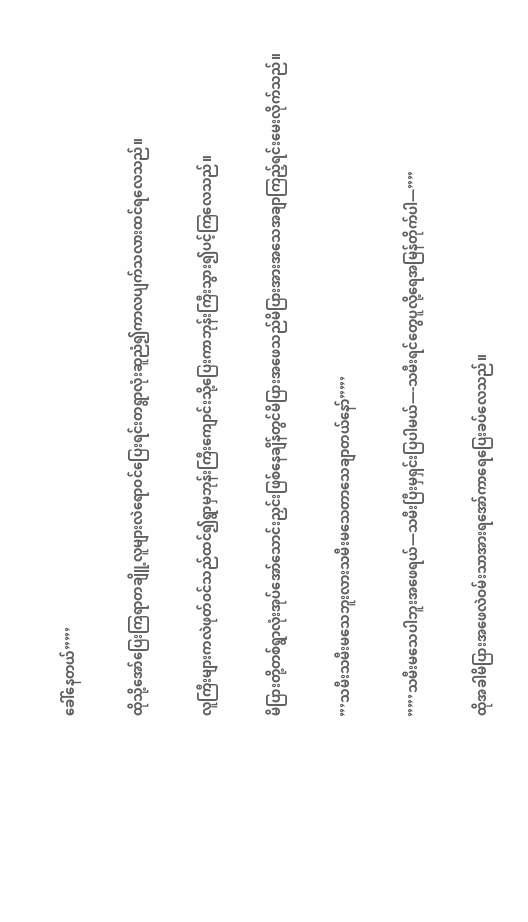ခေါ်နေတယ်””’

ထိုသို့အော်ပြေးကြရာတချိူ့လူများလဲရောဝင်ပြေးရင်းတရွာလုံးဆူညံ၍ကာလပျက်သလားထင်ရလေသည်။

လူကြီးများကလဲဖုတ်ဝင်သည်ထင်၍ရွာမှဘုန်းကြီးကျောင်းသို့ပြေးကာဘုန်းကြီးသွား၍ပင့်ကြလေသည်။

မိပြားတို့တစ်ရွာလုံးအုပ်အော်သောင်းညှင်းဖြစ်နေချိန်တွင်မိပြားအဖေသည်မိပြားအားအသေအချာကြည့်ရင်းမေးလိုက်သည်။

”’သမီးသမီးမသေဘူးလားသမီးမသေတာသေချာတယ်နော်””’

””’သမီးမသေပါဘူးအဖေရယ်—သမီးပြီးမှရှင်းပြပါမယ်—-သမီးရင်တွေပူလို့ရေအမြန်တိုက်ပါ—””

ထိုအခါမိပြားအဖေလဲဝမ်းသာအားရအော်ကာရေပြေးခပ်လေသည်။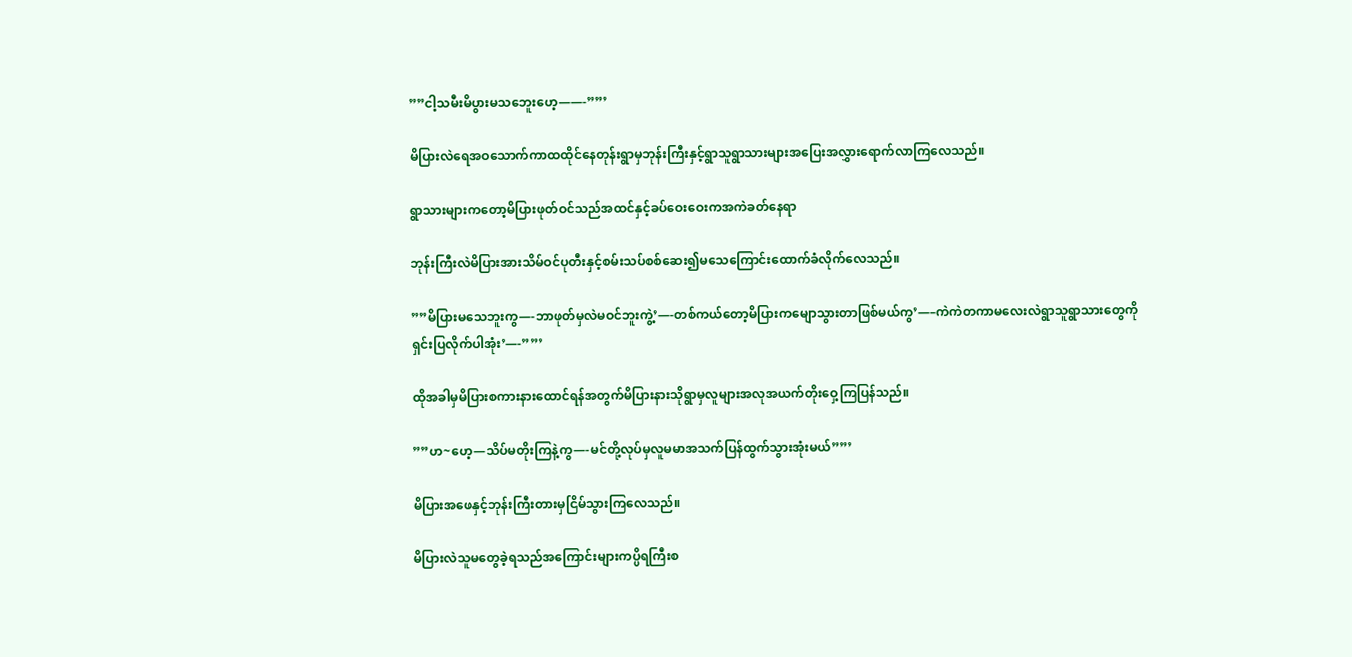””ငါ့သမီးမိပွားမသဘေူးဟေ့——-””’

မိပြားလဲရေအဝသောက်ကာထထိုင်နေတုန်းရွာမှဘုန်းကြီးနှင့်ရွာသူရွာသားများအပြေးအလွှားရောက်လာကြလေသည်။

ရွာသားများကတော့မိပြားဖုတ်ဝင်သည်အထင်နှင့်ခပ်ဝေးဝေးကအကဲခတ်နေရာ

ဘုန်းကြီးလဲမိပြားအားသိမ်ဝင်ပုတီးနှင့်စမ်းသပ်စစ်ဆေး၍မသေကြောင်းထောက်ခံလိုက်လေသည်။

””မိပြားမသေဘူးကွ—-ဘာဖုတ်မှလဲမဝင်ဘူးကွဲ့’—-တစ်ကယ်တော့မိပြားကမျောသွားတာဖြစ်မယ်ကွ’—–ကဲကဲတကာမလေးလဲရွာသူရွာသားတွေကိုရှင်းပြလိုက်ပါအုံး’—-””’

ထိုအခါမှမိပြားစကားနားထောင်ရန်အတွက်မိပြားနားသိုရွာမှလူများအလုအယက်တိုးဝှေ့ကြပြန်သည်။

””ဟ~ဟေ့—သိပ်မတိုးကြနဲ့ကွ—-မင်တို့လုပ်မှလူမမာအသက်ပြန်ထွက်သွားအုံးမယ်””’

မိပြားအဖေနှင့်ဘုန်းကြီးတားမှငြိမ်သွားကြလေသည်။

မိပြားလဲသူမတွေခဲ့ရသည်အကြောင်းများကပ္ပိရကြီးစ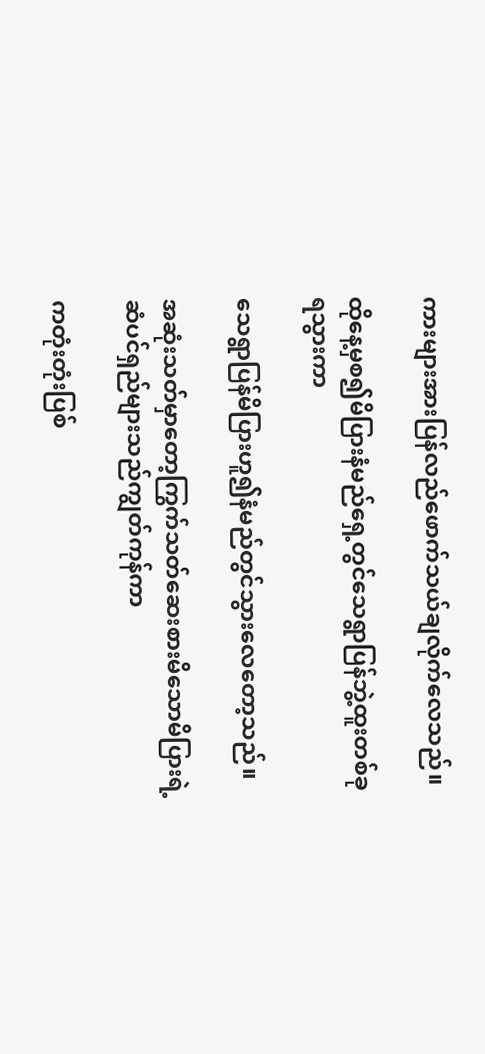ကားများအားပြန်လည်ဖောက်သယ်ချလိုက်လေသည်။

ထိုနေ့မှစ၍မိပြားနံမည်ရှေ့တွင်သေရွာပြန်ဘွဲ့ထူးတစ်ခုရသွားကာ

သေရွာပြန်မိပြားဟူ၍နံမည်တွင်သွားလေတော့သည်။

အဆုံးသတ်မှာတော့ကြွက်သတ်ဆေးစားမိသောမိပြားရဲ့ဆံပင်ရှည်များသည်ကျွတ်ကုန်ကာ

ကတုံးတုံးပြစ်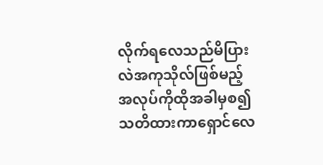လိုက်ရလေသည်မိပြားလဲအကုသိုလ်ဖြစ်မည့်အလုပ်ကိုထိုအခါမှစ၍သတိထားကာရှောင်လေ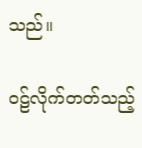သည်။

ဝဠ်လိုက်တတ်သည့်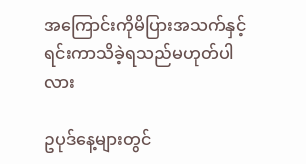အကြောင်းကိုမိပြားအသက်နှင့်ရင်းကာသိခဲ့ရသည်မဟုတ်ပါလား

ဥပုဒ်နေ့များတွင်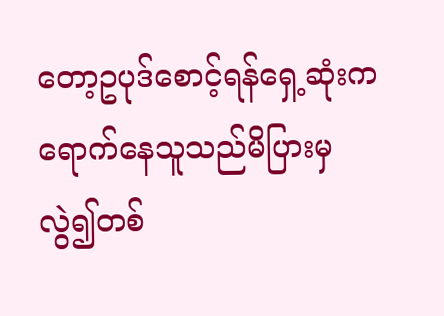တော့ဥပုဒ်စောင့်ရန်ရှေ့ဆုံးကရောက်နေသူသည်မိပြားမှလွဲ၍တစ်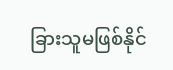ခြားသူမဖြစ်နိုင်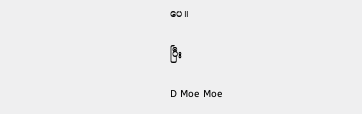ပေ။

ပြီး

D Moe Moe